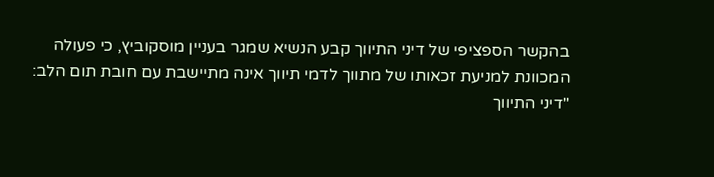בהקשר הספציפי של דיני התיווך קבע הנשיא שמגר בעניין מוסקוביץ, כי פעולה המכוונת למניעת זכאותו של מתווך לדמי תיווך אינה מתיישבת עם חובת תום הלב:
"דיני התיווך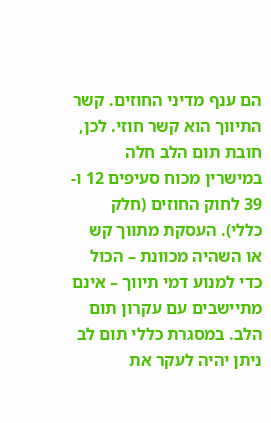הם ענף מדיני החוזים. קשר התיווך הוא קשר חוזי. לכן, חובת תום הלב חלה במישרין מכוח סעיפים 12 ו- 39 לחוק החוזים (חלק כללי). העסקת מתווך קש או השהיה מכוונת – הכול כדי למנוע דמי תיווך – אינם מתיישבים עם עקרון תום הלב. במסגרת כללי תום לב ניתן יהיה לעקר את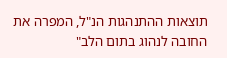תוצאות ההתנהגות הנ"ל, המפרה את החובה לנהוג בתום הלב"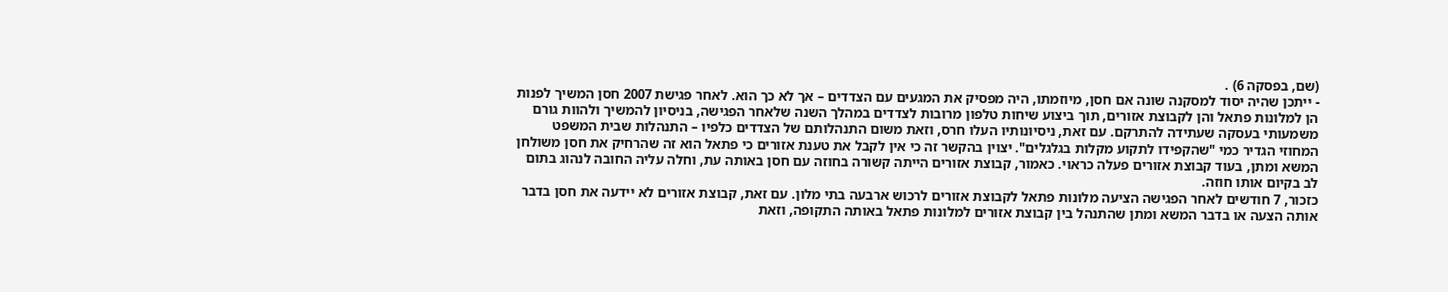(שם, בפסקה 6) .
- ייתכן שהיה יסוד למסקנה שונה אם חסן, מיוזמתו, היה מפסיק את המגעים עם הצדדים – אך לא כך הוא. לאחר פגישת 2007 חסן המשיך לפנות הן למלונות פתאל והן לקבוצת אזורים, תוך ביצוע שיחות טלפון מרובות לצדדים במהלך השנה שלאחר הפגישה, בניסיון להמשיך ולהוות גורם משמעותי בעסקה שעתידה להתרקם. עם זאת, ניסיונותיו העלו חרס, וזאת משום התנהלותם של הצדדים כלפיו – התנהלות שבית המשפט המחוזי הגדיר כמי "שהקפידו לתקוע מקלות בגלגלים". יצוין בהקשר זה כי אין לקבל את טענת אזורים כי פתאל הוא זה שהרחיק את חסן משולחן המשא ומתן, בעוד קבוצת אזורים פעלה כראוי. כאמור, קבוצת אזורים הייתה קשורה בחוזה עם חסן באותה עת, וחלה עליה החובה לנהוג בתום לב בקיום אותו חוזה.
כזכור, 7 חודשים לאחר הפגישה הציעה מלונות פתאל לקבוצת אזורים לרכוש ארבעה בתי מלון. עם זאת, קבוצת אזורים לא יידעה את חסן בדבר אותה הצעה או בדבר המשא ומתן שהתנהל בין קבוצת אזורים למלונות פתאל באותה התקופה, וזאת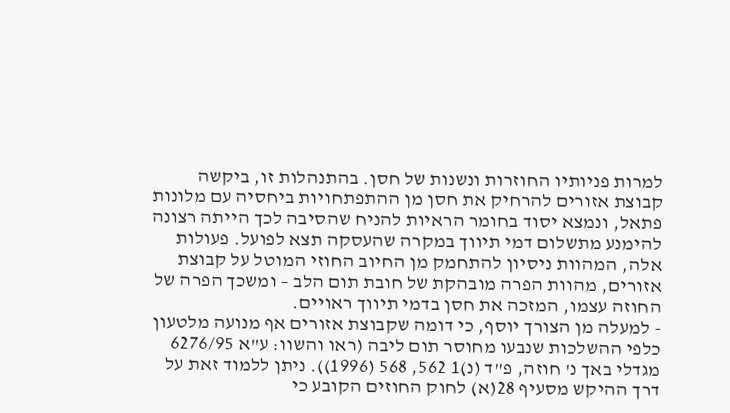למרות פניותיו החוזרות ונשנות של חסן. בהתנהלות זו, ביקשה קבוצת אזורים להרחיק את חסן מן ההתפתחויות ביחסיה עם מלונות פתאל, ונמצא יסוד בחומר הראיות להניח שהסיבה לכך הייתה רצונה להימנע מתשלום דמי תיווך במקרה שהעסקה תצא לפועל. פעולות אלה, המהוות ניסיון להתחמק מן החיוב החוזי המוטל על קבוצת אזורים, מהוות הפרה מובהקת של חובת תום הלב – ומשכך הפרה של החוזה עצמו, המזכה את חסן בדמי תיווך ראויים.
- למעלה מן הצורך יוסף, כי דומה שקבוצת אזורים אף מנועה מלטעון כלפי ההשלכות שנבעו מחוסר תום ליבה (ראו והשוו: ע"א 6276/95 מגדלי באך נ' חוזה, פ"ד (נ)1 562, 568 (1996)). ניתן ללמוד זאת על דרך ההיקש מסעיף 28(א) לחוק החוזים הקובע כי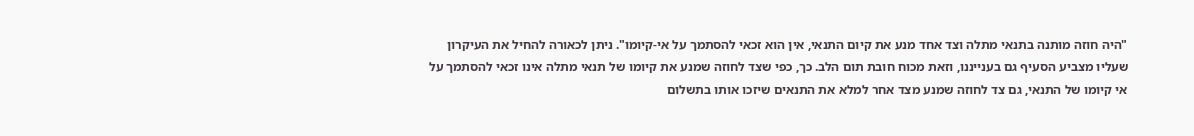"היה חוזה מותנה בתנאי מתלה וצד אחד מנע את קיום התנאי, אין הוא זכאי להסתמך על אי-קיומו". ניתן לכאורה להחיל את העיקרון שעליו מצביע הסעיף גם בענייננו, וזאת מכוח חובת תום הלב. כך, כפי שצד לחוזה שמנע את קיומו של תנאי מתלה אינו זכאי להסתמך על אי קיומו של התנאי, גם צד לחוזה שמנע מצד אחר למלא את התנאים שיזכו אותו בתשלום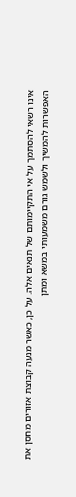אינו רשאי להסתמך על אי התקיימותם של תנאים אלה. על כן, כאשר מנעה קבוצת אזורים מחסן את האפשרות להמשיך ולשמש גורם משמעותי במשא ומתן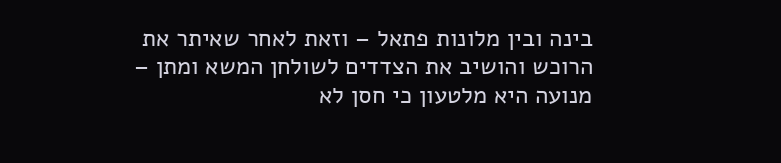בינה ובין מלונות פתאל – וזאת לאחר שאיתר את הרוכש והושיב את הצדדים לשולחן המשא ומתן – מנועה היא מלטעון כי חסן לא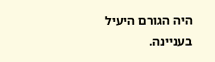היה הגורם היעיל בעניינה.